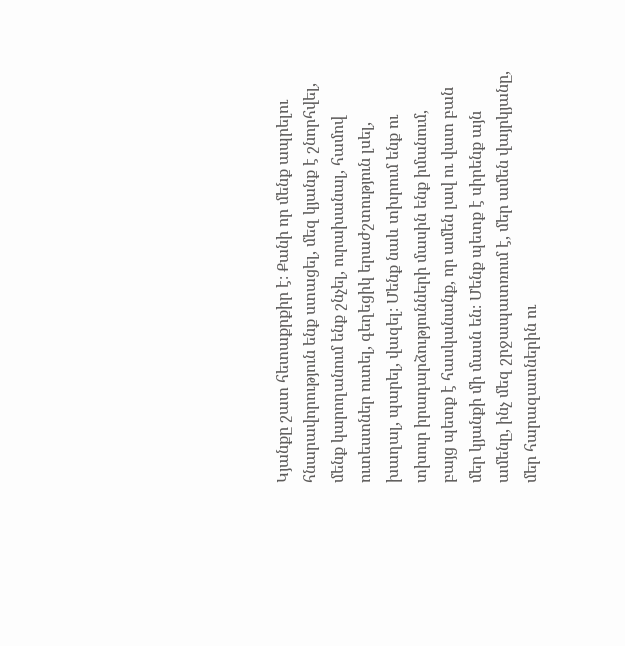Կյանքը շատ հետաքրքիր է։ Քանի որ մենք ապրելու հնարավորություն ենք ստացել, մեզ կյանք է շնորհվել, մենք կարողանում ենք շնչել, ուրախանալ, համով ուտեստներ ուտել, գեղեցիկ երաժշտություն լսել, խաղալ, պարել, վազել։ Մենք նաև տխրում ենք ու տխուր իրադարձությունների մասին ենք իմանում, բայց պետք է հասկանանք, որ ամեն լավ ու վատ բան մեր կյանքի մի մասն են։ Մենք պետք է սիրենք այն ամենը, ինչ մեզ շրջապատռում է, մեր ամեն վայրկյանը, մեր հարազատներին ու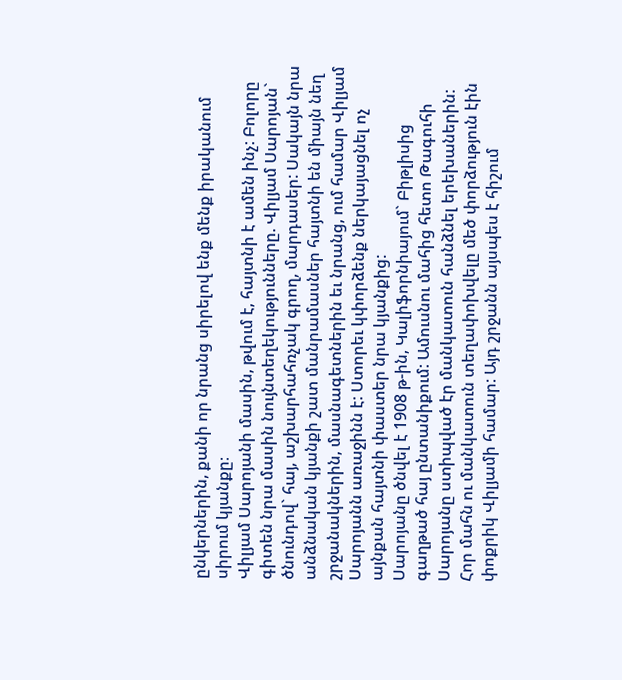ընկերներին, քանի որ նրանց սիրելով ենք մենք իրականում սիրում կյանքը։
Վիլյամ Սարոյանի մասին, թվում է, հայտնի է ամեն ինչ: Բոլորը գիտեն նրա մասին նույնտեղեկությունները. Վիլյամ Սարոյան` ծնունդով` հայ, աշխարհահռչակ գրող, մարդասեր: Սակայն նրա անձնական կյանքի շատ մանրամասներ հայտնի են միայն նեղ շրջանակներին, մասնագետներին եւ նրանց, ում համար Վիլյամ Սարոյանն առաջինն է: Ստորեւ կփորձենք ներկայացնել ոչ այնքան հայտնի փաստեր նրա կյանքից:
Սարոյանը ծնվել է 1908 թ-ին, Կալիֆորնիայում` Բիթլիսից գաղթած հայ ընտանիքում: Ամուսնու մահից հետո Թագուհի Սարոյանը ստիպված էր մանկատուն հանձնել երեխաներին: Հոր մահն ու մանկատուն տեղափոխվելը մեծ փորձություն էին փոքրիկ Վիլյամի համար: Այդ շրջանն այսպես է հիշում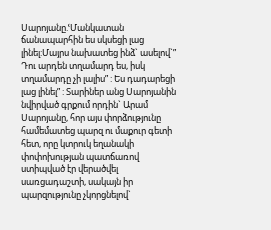Սարոյանը.ՙՄանկատան ճանապարհին ես սկսեցի լաց լինել:Մայրս նախատեց ինձ` ասելով`” Դու արդեն տղամարդ ես, իսկ տղամարդը չի լալիս” : Ես դադարեցի լաց լինել” : Տարիներ անց Սարոյանին նվիրված գրքում որդին` Արամ Սարոյանը, հոր այս փորձությունը համեմատեց պարզ ու մաքուր գետի հետ, որը կտրուկ եղանակի փոփոխության պատճառով ստիպված էր վերածվել սառցադաշտի, սակայն իր պարզությունը չկորցնելով`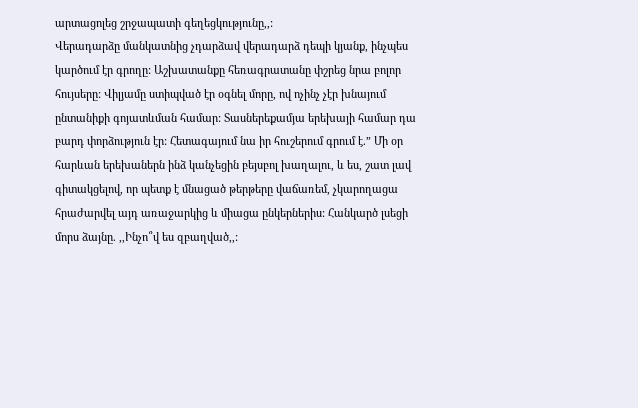արտացոլեց շրջապատի գեղեցկությունը,,:
Վերադարձը մանկատնից չդարձավ վերադարձ դեպի կյանք, ինչպես կարծում էր գրողը: Աշխատանքը հեռագրատանը փշրեց նրա բոլոր հույսերը: Վիլյամը ստիպված էր օգնել մորը, ով ոչինչ չէր խնայում ընտանիքի գոյատևման համար: Տասներեքամյա երեխայի համար դա բարդ փորձություն էր: Հետագայում նա իր հուշերում գրում է.” Մի օր հարևան երեխաներն ինձ կանչեցին բեյսբոլ խաղալու, և ես, շատ լավ գիտակցելով, որ պետք է մնացած թերթերը վաճառեմ, չկարողացա հրաժարվել այդ առաջարկից և միացա ընկերներիս: Հանկարծ լսեցի մորս ձայնը. ,,Ինչո՞վ ես զբաղված,,: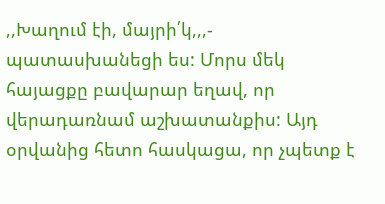,,Խաղում էի, մայրի՛կ,,,- պատասխանեցի ես: Մորս մեկ հայացքը բավարար եղավ, որ վերադառնամ աշխատանքիս: Այդ օրվանից հետո հասկացա, որ չպետք է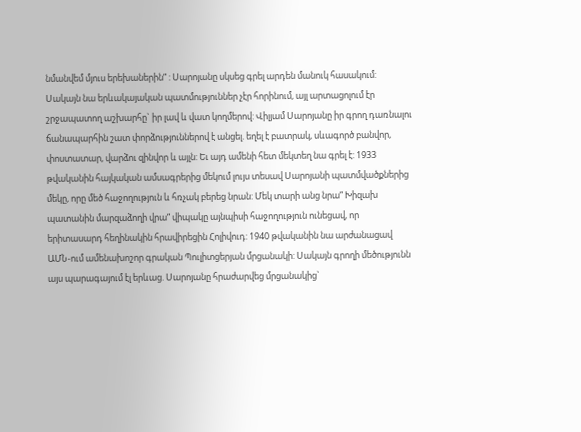նմանվեմ մյուս երեխաներին” : Սարոյանը սկսեց գրել արդեն մանուկ հասակում: Սակայն նա երևակայական պատմություններ չէր հորինում, այլ արտացոլում էր շրջապատող աշխարհը` իր լավ և վատ կողմերով: Վիլյամ Սարոյանը իր գրող դառնալու ճանապարհին շատ փորձություններով է անցել. եղել է բատրակ, սևագործ բանվոր, փոստատար, վարձու զինվոր և այլն: Եւ այդ ամենի հետ մեկտեղ նա գրել է: 1933 թվականին հայկական ամսագրերից մեկում լույս տեսավ Սարոյանի պատմվածքներից մեկը, որը մեծ հաջողություն և հռչակ բերեց նրան: Մեկ տարի անց նրա” Խիզախ պատանին մարզաձողի վրա” վիպակը այնպիսի հաջողություն ունեցավ, որ երիտասարդ հեղինակին հրավիրեցին Հոլիվուդ: 1940 թվականին նա արժանացավ ԱՄՆ-ում ամենախոշոր գրական Պուլիտցերյան մրցանակի: Սակայն գրողի մեծությունն այս պարագայում էլ երևաց. Սարոյանը հրաժարվեց մրցանակից`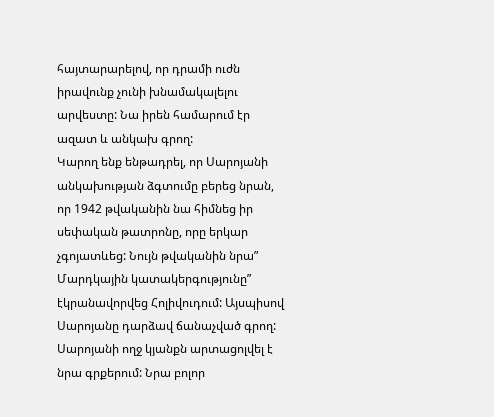հայտարարելով, որ դրամի ուժն իրավունք չունի խնամակալելու արվեստը: Նա իրեն համարում էր ազատ և անկախ գրող:
Կարող ենք ենթադրել, որ Սարոյանի անկախության ձգտումը բերեց նրան, որ 1942 թվականին նա հիմնեց իր սեփական թատրոնը, որը երկար չգոյատևեց: Նույն թվականին նրա” Մարդկային կատակերգությունը” էկրանավորվեց Հոլիվուդում: Այսպիսով Սարոյանը դարձավ ճանաչված գրող:
Սարոյանի ողջ կյանքն արտացոլվել է նրա գրքերում: Նրա բոլոր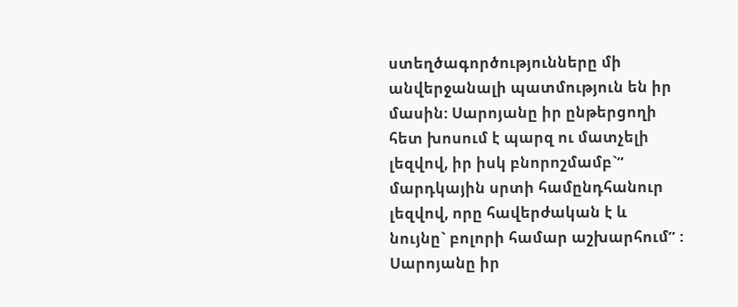ստեղծագործությունները մի անվերջանալի պատմություն են իր մասին: Սարոյանը իր ընթերցողի հետ խոսում է պարզ ու մատչելի լեզվով, իր իսկ բնորոշմամբ`” մարդկային սրտի համընդհանուր լեզվով, որը հավերժական է և նույնը` բոլորի համար աշխարհում” : Սարոյանը իր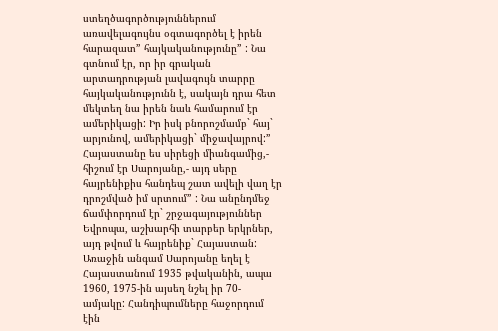ստեղծագործություններում առավելագույնս օգտագործել է իրեն հարազատ” հայկականությունը” : Նա գտնում էր, որ իր գրական արտադրության լավագույն տարրը հայկականությունն է, սակայն դրա հետ մեկտեղ նա իրեն նաև համարում էր ամերիկացի: Իր իսկ բնորոշմամբ` հայ` արյունով, ամերիկացի` միջավայրով:” Հայաստանը ես սիրեցի միանգամից,- հիշում էր Սարոյանը,- այդ սերը հայրենիքիս հանդեպ շատ ավելի վաղ էր դրոշմված իմ սրտում” : Նա անընդմեջ ճամփորդում էր` շրջագայություններ Եվրոպա, աշխարհի տարբեր երկրներ, այդ թվում և հայրենիք` Հայաստան: Առաջին անգամ Սարոյանը եղել է Հայաստանում 1935 թվականին, ապա 1960, 1975-ին այսեղ նշել իր 70-ամյակը: Հանդիպումները հաջորդում էին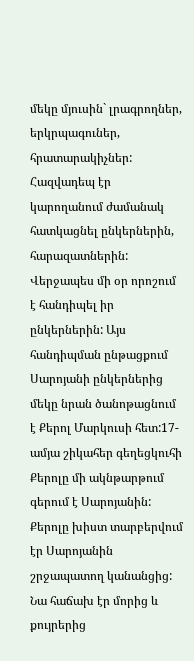մեկը մյուսին` լրագրողներ, երկրպագուներ, հրատարակիչներ: Հազվադեպ էր կարողանում ժամանակ հատկացնել ընկերներին, հարազատներին: Վերջապես մի օր որոշում է հանդիպել իր ընկերներին: Այս հանդիպման ընթացքում Սարոյանի ընկերներից մեկը նրան ծանոթացնում է Քերոլ Մարկուսի հետ:17-ամյա շիկահեր գեղեցկուհի Քերոլը մի ակնթարթում գերում է Սարոյանին: Քերոլը խիստ տարբերվում էր Սարոյանին շրջապատող կանանցից: Նա հաճախ էր մորից և քույրերից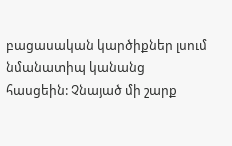բացասական կարծիքներ լսում նմանատիպ կանանց հասցեին: Չնայած մի շարք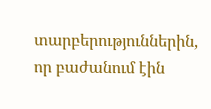տարբերություններին, որ բաժանում էին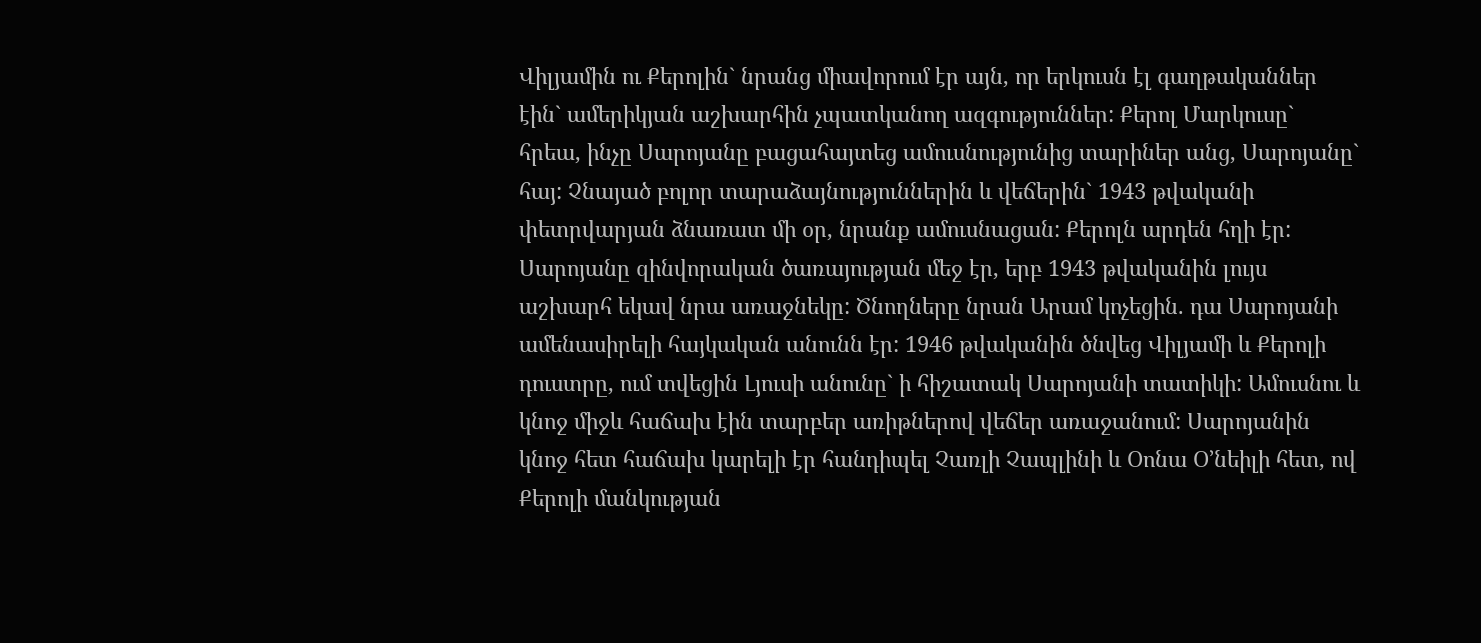Վիլյամին ու Քերոլին` նրանց միավորում էր այն, որ երկուսն էլ գաղթականներ էին` ամերիկյան աշխարհին չպատկանող ազգություններ: Քերոլ Մարկուսը` հրեա, ինչը Սարոյանը բացահայտեց ամուսնությունից տարիներ անց, Սարոյանը` հայ: Չնայած բոլոր տարաձայնություններին և վեճերին` 1943 թվականի փետրվարյան ձնառատ մի օր, նրանք ամուսնացան: Քերոլն արդեն հղի էր: Սարոյանը զինվորական ծառայության մեջ էր, երբ 1943 թվականին լույս աշխարհ եկավ նրա առաջնեկը: Ծնողները նրան Արամ կոչեցին. դա Սարոյանի ամենասիրելի հայկական անունն էր: 1946 թվականին ծնվեց Վիլյամի և Քերոլի դուստրը, ում տվեցին Լյուսի անունը` ի հիշատակ Սարոյանի տատիկի: Ամուսնու և կնոջ միջև հաճախ էին տարբեր առիթներով վեճեր առաջանում: Սարոյանին կնոջ հետ հաճախ կարելի էր հանդիպել Չառլի Չապլինի և Օոնա Օ’նեիլի հետ, ով Քերոլի մանկության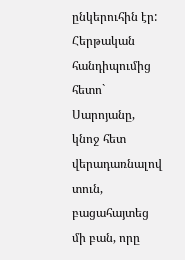ընկերուհին էր: Հերթական հանդիպումից հետո` Սարոյանը, կնոջ հետ վերադառնալով տուն, բացահայտեց մի բան, որը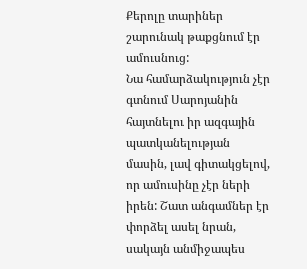Քերոլը տարիներ շարունակ թաքցնում էր ամուսնուց:
Նա համարձակություն չէր գտնում Սարոյանին հայտնելու իր ազգային պատկանելության մասին, լավ գիտակցելով, որ ամուսինը չէր ների իրեն: Շատ անգամներ էր փորձել ասել նրան, սակայն անմիջապես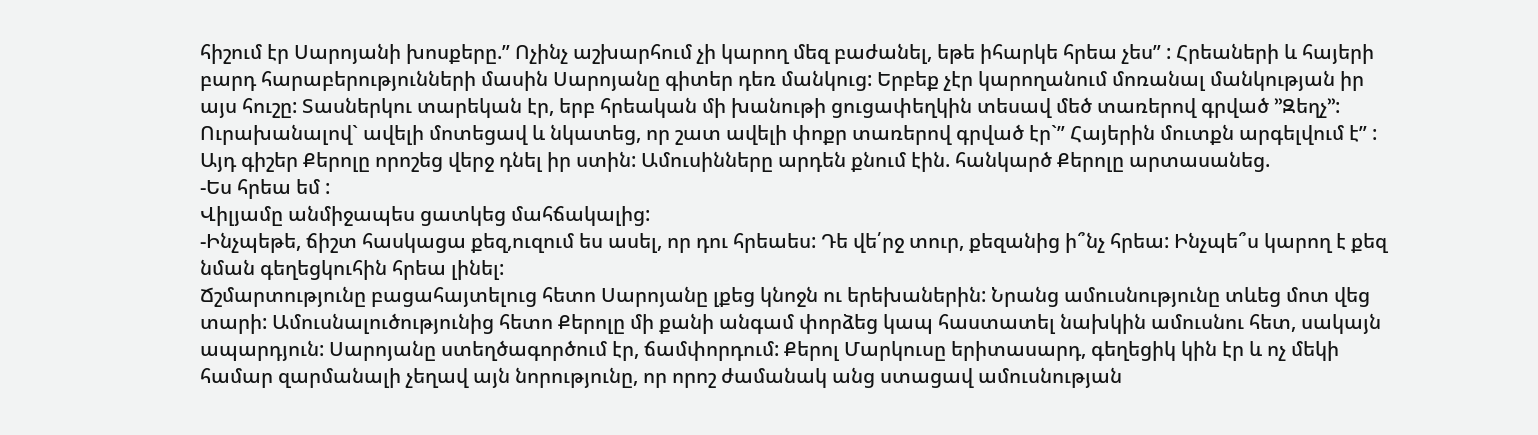հիշում էր Սարոյանի խոսքերը.” Ոչինչ աշխարհում չի կարող մեզ բաժանել, եթե իհարկե հրեա չես” : Հրեաների և հայերի բարդ հարաբերությունների մասին Սարոյանը գիտեր դեռ մանկուց: Երբեք չէր կարողանում մոռանալ մանկության իր այս հուշը: Տասներկու տարեկան էր, երբ հրեական մի խանութի ցուցափեղկին տեսավ մեծ տառերով գրված ’’Զեղչ’’: Ուրախանալով` ավելի մոտեցավ և նկատեց, որ շատ ավելի փոքր տառերով գրված էր`” Հայերին մուտքն արգելվում է” : Այդ գիշեր Քերոլը որոշեց վերջ դնել իր ստին: Ամուսինները արդեն քնում էին. հանկարծ Քերոլը արտասանեց.
-Ես հրեա եմ :
Վիլյամը անմիջապես ցատկեց մահճակալից:
-Ինչպեթե, ճիշտ հասկացա քեզ,ուզում ես ասել, որ դու հրեաես: Դե վե՛րջ տուր, քեզանից ի՞նչ հրեա: Ինչպե՞ս կարող է քեզ նման գեղեցկուհին հրեա լինել:
Ճշմարտությունը բացահայտելուց հետո Սարոյանը լքեց կնոջն ու երեխաներին: Նրանց ամուսնությունը տևեց մոտ վեց տարի: Ամուսնալուծությունից հետո Քերոլը մի քանի անգամ փորձեց կապ հաստատել նախկին ամուսնու հետ, սակայն ապարդյուն: Սարոյանը ստեղծագործում էր, ճամփորդում: Քերոլ Մարկուսը երիտասարդ, գեղեցիկ կին էր և ոչ մեկի համար զարմանալի չեղավ այն նորությունը, որ որոշ ժամանակ անց ստացավ ամուսնության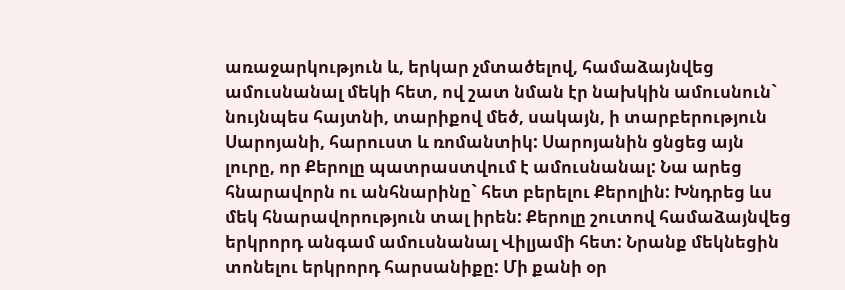առաջարկություն և, երկար չմտածելով, համաձայնվեց ամուսնանալ մեկի հետ, ով շատ նման էր նախկին ամուսնուն` նույնպես հայտնի, տարիքով մեծ, սակայն, ի տարբերություն Սարոյանի, հարուստ և ռոմանտիկ: Սարոյանին ցնցեց այն լուրը, որ Քերոլը պատրաստվում է ամուսնանալ: Նա արեց հնարավորն ու անհնարինը` հետ բերելու Քերոլին: Խնդրեց ևս մեկ հնարավորություն տալ իրեն: Քերոլը շուտով համաձայնվեց երկրորդ անգամ ամուսնանալ Վիլյամի հետ: Նրանք մեկնեցին տոնելու երկրորդ հարսանիքը: Մի քանի օր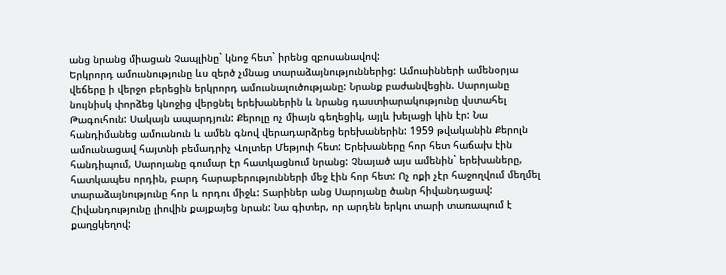անց նրանց միացան Չապլինը` կնոջ հետ` իրենց զբոսանավով:
Երկրորդ ամուսնությունը ևս զերծ չմնաց տարաձայնություններից: Ամուսինների ամենօրյա վեճերը ի վերջո բերեցին երկրորդ ամուսնալուծությանը: Նրանք բաժանվեցին. Սարոյանը նույնիսկ փորձեց կնոջից վերցնել երեխաներին և նրանց դաստիարակությունը վստահել Թագուհուն: Սակայն ապարդյուն: Քերոլը ոչ միայն գեղեցիկ, այլև խելացի կին էր: Նա հանդիմանեց ամուսնուն և ամեն գնով վերադարձրեց երեխաներին: 1959 թվականին Քերոլն ամուսնացավ հայտնի բեմադրիչ Վոլտեր Մեթյուի հետ: Երեխաները հոր հետ հաճախ էին հանդիպում, Սարոյանը գումար էր հատկացնում նրանց: Չնայած այս ամենին` երեխաները, հատկապես որդին, բարդ հարաբերությունների մեջ էին հոր հետ: Ոչ ոքի չէր հաջողվում մեղմել տարաձայնությունը հոր և որդու միջև: Տարիներ անց Սարոյանը ծանր հիվանդացավ: Հիվանդությունը լիովին քայքայեց նրան: Նա գիտեր, որ արդեն երկու տարի տառապում է քաղցկեղով: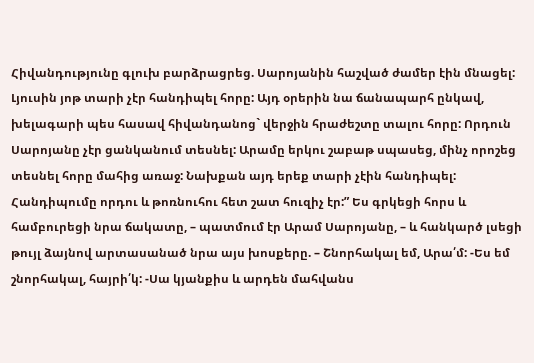Հիվանդությունը գլուխ բարձրացրեց. Սարոյանին հաշված ժամեր էին մնացել: Լյուսին յոթ տարի չէր հանդիպել հորը: Այդ օրերին նա ճանապարհ ընկավ, խելագարի պես հասավ հիվանդանոց` վերջին հրաժեշտը տալու հորը: Որդուն Սարոյանը չէր ցանկանում տեսնել: Արամը երկու շաբաթ սպասեց, մինչ որոշեց տեսնել հորը մահից առաջ: Նախքան այդ երեք տարի չէին հանդիպել: Հանդիպումը որդու և թոռնուհու հետ շատ հուզիչ էր:” Ես գրկեցի հորս և համբուրեցի նրա ճակատը, – պատմում էր Արամ Սարոյանը, – և հանկարծ լսեցի թույլ ձայնով արտասանած նրա այս խոսքերը. – Շնորհակալ եմ, Արա՛մ: -Ես եմ շնորհակալ, հայրի՛կ: -Սա կյանքիս և արդեն մահվանս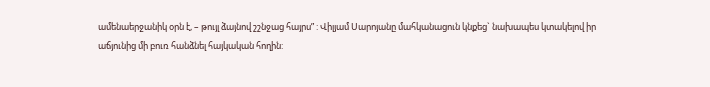ամենաերջանիկ օրն է, – թույլ ձայնով շշնջաց հայրս” : Վիլյամ Սարոյանը մահկանացուն կնքեց` նախապես կտակելով իր աճյունից մի բուռ հանձնել հայկական հողին: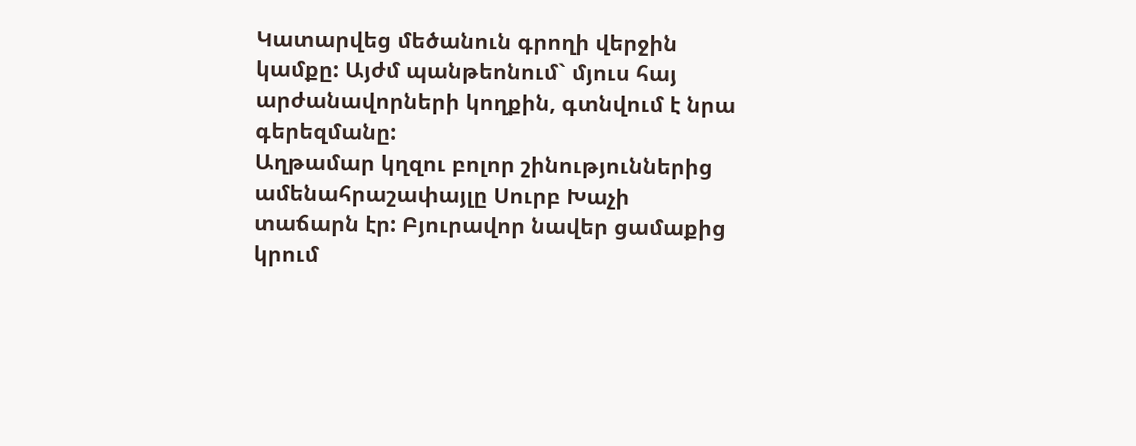Կատարվեց մեծանուն գրողի վերջին կամքը: Այժմ պանթեոնում` մյուս հայ արժանավորների կողքին, գտնվում է նրա գերեզմանը:
Աղթամար կղզու բոլոր շինություններից ամենահրաշափայլը Սուրբ Խաչի տաճարն էր: Բյուրավոր նավեր ցամաքից կրում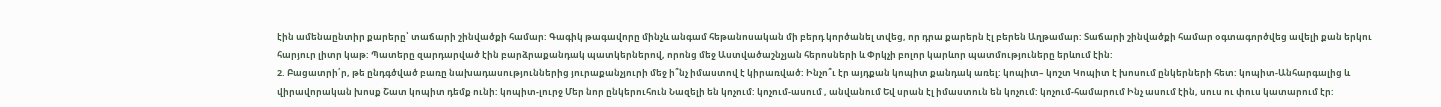էին ամենաընտիր քարերը՝ տաճարի շինվածքի համար: Գագիկ թագավորը մինչև անգամ հեթանոսական մի բերդ կործանել տվեց, որ դրա քարերն էլ բերեն Աղթամար: Տաճարի շինվածքի համար օգտագործվեց ավելի քան երկու հարյուր լիտր կաթ: Պատերը զարդարված էին բարձրաքանդակ պատկերներով, որոնց մեջ Աստվածաշնչյան հերոսների և Փրկչի բոլոր կարևոր պատմություները երևում էին:
2. Բացատրի՛ր, թե ընդգծված բառը նախադասություններից յուրաքանչյուրի մեջ ի՞նչ իմաստով է կիրառված: Ինչո՞ւ էր այդքան կոպիտ քանդակ առել: կոպիտ– կոշտ Կոպիտ է խոսում ընկերների հետ: կոպիտ-Անհարգալից և վիրավորական խոսք Շատ կոպիտ դեմք ունի: կոպիտ-լուրջ Մեր նոր ընկերուհուն Նազելի են կոչում: կոչում-ասում , անվանում Եվ սրան էլ իմաստուն են կոչում: կոչում-համարում Ինչ ասում էին, սուս ու փուս կատարում էր: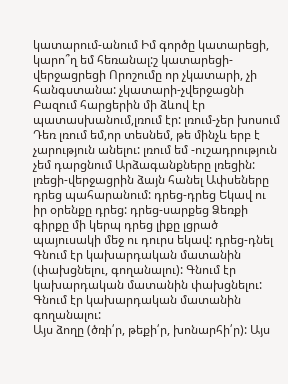կատարում-անում Իմ գործը կատարեցի, կարո՞ղ եմ հեռանալ:շ կատարեցի-վերջացրեցի Որոշումը որ չկատարի, չի հանգստանա: չկատարի-չվերջացնի Բազում հարցերին մի ձևով էր պատասխանում,լռում էր: լռում-չեր խոսում Դեռ լռում եմ,որ տեսնեմ, թե մինչև երբ է չարություն անելու: լռում եմ -ուշադրություն չեմ դարցնում Արձագանքները լռեցին: լռեցի-վերջացրին ձայն հանել Ափսեները դրեց պահարանում: դրեց-դրեց Եկավ ու իր օրենքը դրեց: դրեց-սարքեց Ձեռքի գիրքը մի կերպ դրեց լիքը լցրած պայուսակի մեջ ու դուրս եկավ: դրեց-դնել
Գնում էր կախարդական մատանին (փախցնելու, գողանալու): Գնում էր կախարդական մատանին փախցնելու: Գնում էր կախարդական մատանին գողանալու:
Այս ձողը (ծռի՛ր, թեքի՛ր, խոնարհի՛ր): Այս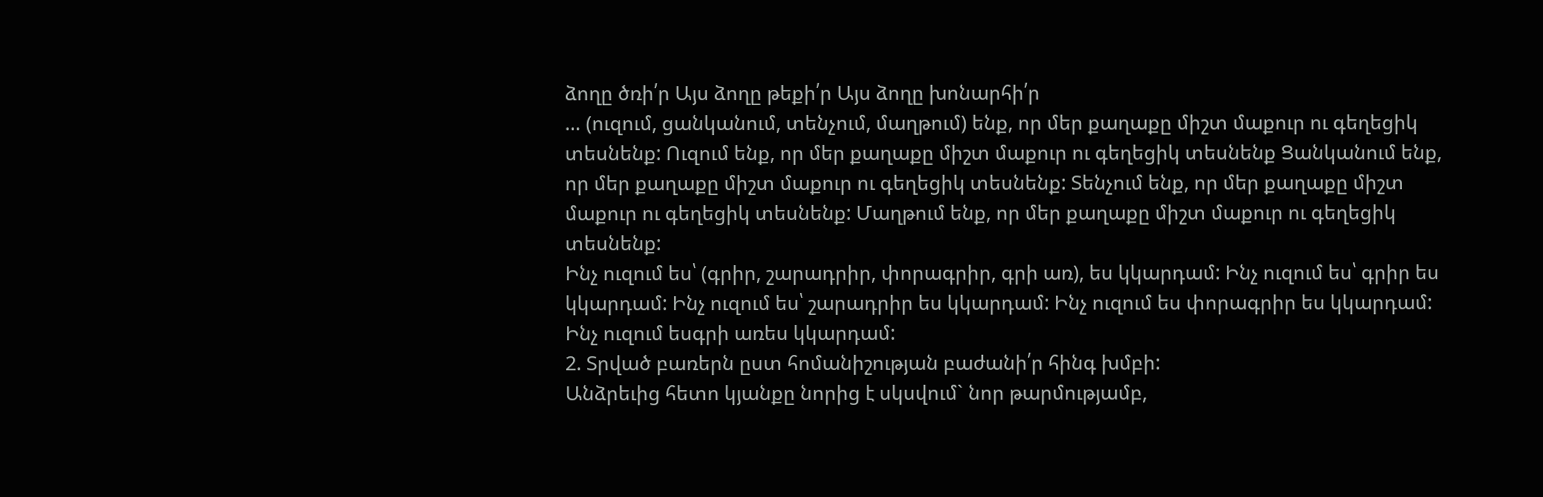ձողը ծռի՛ր Այս ձողը թեքի՛ր Այս ձողը խոնարհի՛ր
… (ուզում, ցանկանում, տենչում, մաղթում) ենք, որ մեր քաղաքը միշտ մաքուր ու գեղեցիկ տեսնենք: Ուզում ենք, որ մեր քաղաքը միշտ մաքուր ու գեղեցիկ տեսնենք Ցանկանում ենք, որ մեր քաղաքը միշտ մաքուր ու գեղեցիկ տեսնենք: Տենչում ենք, որ մեր քաղաքը միշտ մաքուր ու գեղեցիկ տեսնենք: Մաղթում ենք, որ մեր քաղաքը միշտ մաքուր ու գեղեցիկ տեսնենք:
Ինչ ուզում ես՝ (գրիր, շարադրիր, փորագրիր, գրի առ), ես կկարդամ: Ինչ ուզում ես՝ գրիր ես կկարդամ: Ինչ ուզում ես՝ շարադրիր ես կկարդամ: Ինչ ուզում ես փորագրիր ես կկարդամ: Ինչ ուզում եսգրի առես կկարդամ:
2. Տրված բառերն ըստ հոմանիշության բաժանի՛ր հինգ խմբի:
Անձրեւից հետո կյանքը նորից է սկսվում` նոր թարմությամբ,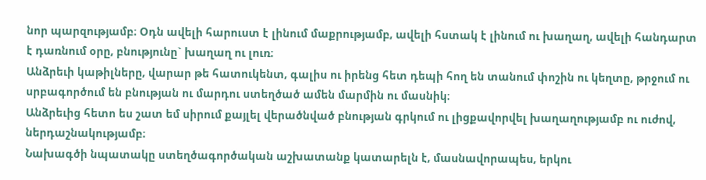նոր պարզությամբ։ Օդն ավելի հարուստ է լինում մաքրությամբ, ավելի հստակ է լինում ու խաղաղ, ավելի հանդարտ է դառնում օրը, բնությունը` խաղաղ ու լուռ։
Անձրեւի կաթիլները, վարար թե հատուկենտ, գալիս ու իրենց հետ դեպի հող են տանում փոշին ու կեղտը, թրջում ու սրբագործում են բնության ու մարդու ստեղծած ամեն մարմին ու մասնիկ։
Անձրեւից հետո ես շատ եմ սիրում քայլել վերածնված բնության գրկում ու լիցքավորվել խաղաղությամբ ու ուժով, ներդաշնակությամբ։
Նախագծի նպատակը ստեղծագործական աշխատանք կատարելն է, մասնավորապես, երկու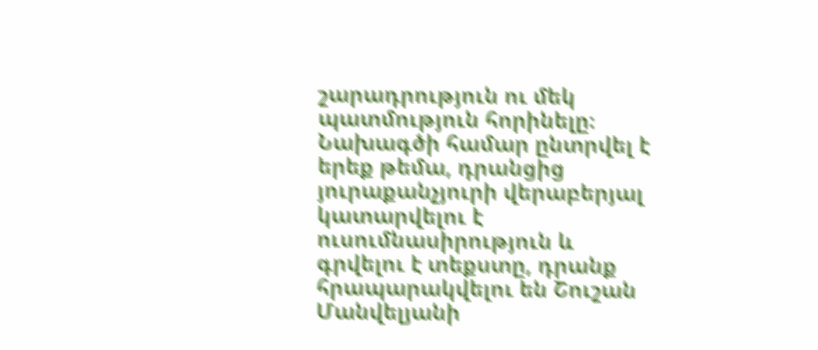շարադրություն ու մեկ պատմություն հորինելը։
Նախագծի համար ընտրվել է երեք թեմա, դրանցից յուրաքանչյուրի վերաբերյալ կատարվելու է ուսումնասիրություն և գրվելու է տեքստը, դրանք հրապարակվելու են Շուշան Մանվելյանի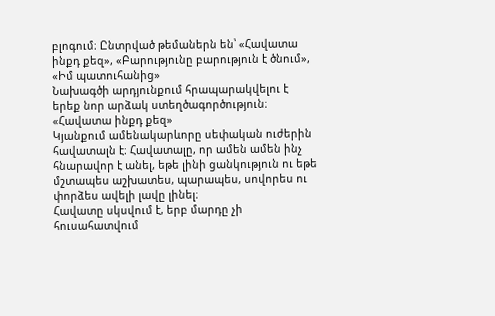բլոգում։ Ընտրված թեմաներն են՝ «Հավատա ինքդ քեզ», «Բարությունը բարություն է ծնում», «Իմ պատուհանից»
Նախագծի արդյունքում հրապարակվելու է երեք նոր արձակ ստեղծագործություն։
«Հավատա ինքդ քեզ»
Կյանքում ամենակարևորը սեփական ուժերին հավատալն է։ Հավատալը, որ ամեն ամեն ինչ հնարավոր է անել, եթե լինի ցանկություն ու եթե մշտապես աշխատես, պարապես, սովորես ու փորձես ավելի լավը լինել։
Հավատը սկսվում է, երբ մարդը չի հուսահատվում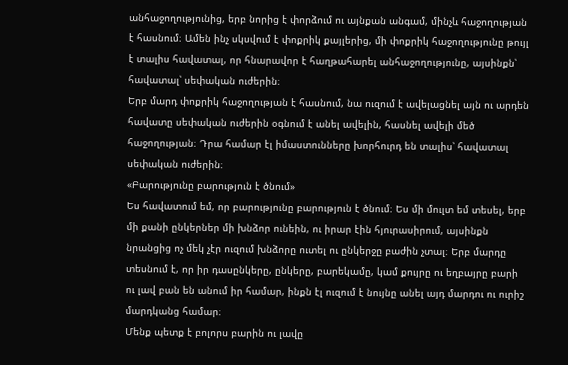անհաջողությունից, երբ նորից է փորձում ու այնքան անգամ, մինչև հաջողության է հասնում։ Ամեն ինչ սկսվում է փոքրիկ քայլերից, մի փոքրիկ հաջողությունը թույլ է տալիս հավատալ, որ հնարավոր է հաղթահարել անհաջողությունը, այսինքն՝ հավատալ՝ սեփական ուժերին։
Երբ մարդ փոքրիկ հաջողության է հասնում, նա ուզում է ավելացնել այն ու արդեն հավատը սեփական ուժերին օգնում է անել ավելին, հասնել ավելի մեծ հաջողության։ Դրա համար էլ իմաստունները խորհուրդ են տալիս՝ հավատալ սեփական ուժերին։
«Բարությունը բարություն է ծնում»
Ես հավատում եմ, որ բարությունը բարություն է ծնում։ Ես մի մուլտ եմ տեսել, երբ մի քանի ընկերներ մի խնձոր ունեին, ու իրար էին հյուրասիրում, այսինքն նրանցից ոչ մեկ չէր ուզում խնձորը ուտել ու ընկերջը բաժին չտալ։ Երբ մարդը տեսնում է, որ իր դասընկերը, ընկերը, բարեկամը, կամ քույրը ու եղբայրը բարի ու լավ բան են անում իր համար, ինքն էլ ուզում է նույնը անել այդ մարդու ու ուրիշ մարդկանց համար։
Մենք պետք է բոլորս բարին ու լավը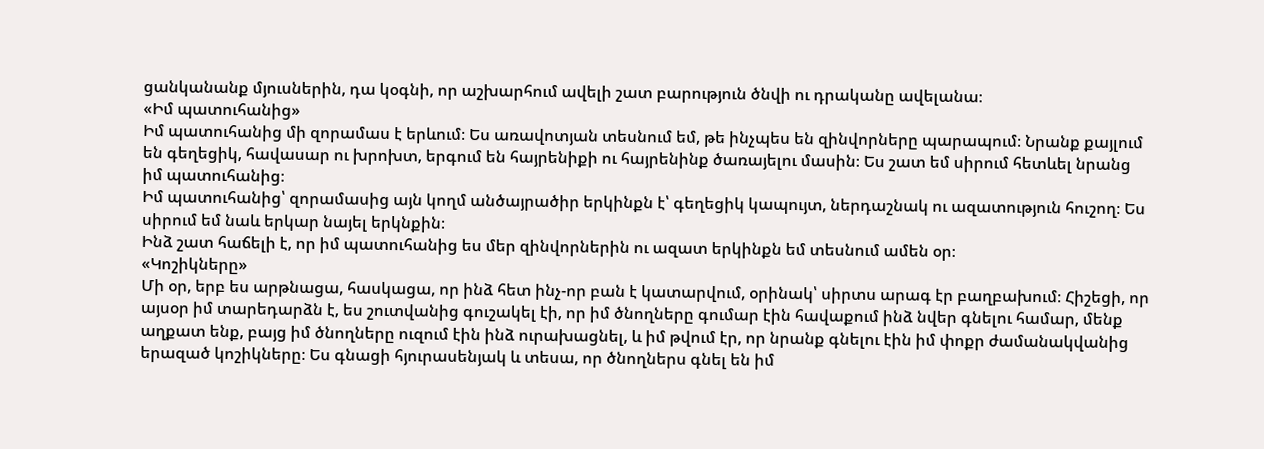ցանկանանք մյուսներին, դա կօգնի, որ աշխարհում ավելի շատ բարություն ծնվի ու դրականը ավելանա։
«Իմ պատուհանից»
Իմ պատուհանից մի զորամաս է երևում։ Ես առավոտյան տեսնում եմ, թե ինչպես են զինվորները պարապում։ Նրանք քայլում են գեղեցիկ, հավասար ու խրոխտ, երգում են հայրենիքի ու հայրենինք ծառայելու մասին։ Ես շատ եմ սիրում հետևել նրանց իմ պատուհանից։
Իմ պատուհանից՝ զորամասից այն կողմ անծայրածիր երկինքն է՝ գեղեցիկ կապույտ, ներդաշնակ ու ազատություն հուշող։ Ես սիրում եմ նաև երկար նայել երկնքին։
Ինձ շատ հաճելի է, որ իմ պատուհանից ես մեր զինվորներին ու ազատ երկինքն եմ տեսնում ամեն օր։
«Կոշիկները»
Մի օր, երբ ես արթնացա, հասկացա, որ ինձ հետ ինչ-որ բան է կատարվում, օրինակ՝ սիրտս արագ էր բաղբախում։ Հիշեցի, որ այսօր իմ տարեդարձն է, ես շուտվանից գուշակել էի, որ իմ ծնողները գումար էին հավաքում ինձ նվեր գնելու համար, մենք աղքատ ենք, բայց իմ ծնողները ուզում էին ինձ ուրախացնել, և իմ թվում էր, որ նրանք գնելու էին իմ փոքր ժամանակվանից երազած կոշիկները։ Ես գնացի հյուրասենյակ և տեսա, որ ծնողներս գնել են իմ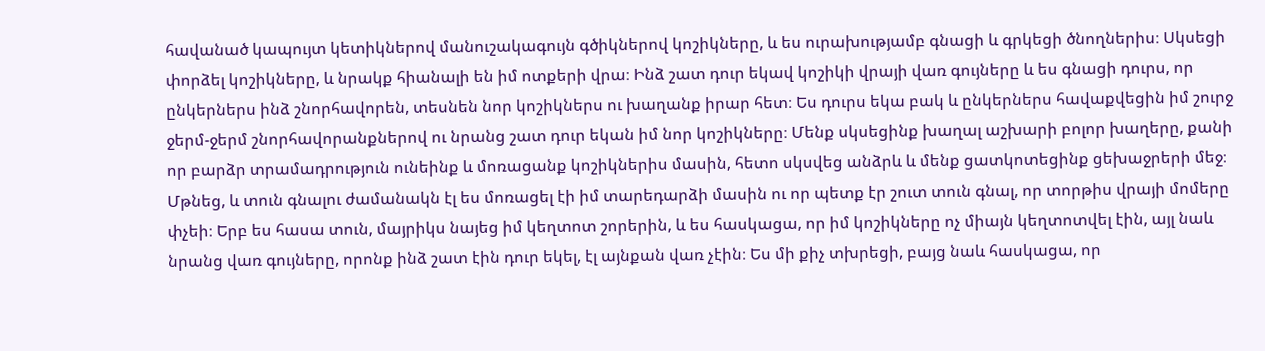հավանած կապույտ կետիկներով մանուշակագույն գծիկներով կոշիկները, և ես ուրախությամբ գնացի և գրկեցի ծնողներիս։ Սկսեցի փորձել կոշիկները, և նրակք հիանալի են իմ ոտքերի վրա։ Ինձ շատ դուր եկավ կոշիկի վրայի վառ գույները և ես գնացի դուրս, որ ընկերներս ինձ շնորհավորեն, տեսնեն նոր կոշիկներս ու խաղանք իրար հետ։ Ես դուրս եկա բակ և ընկերներս հավաքվեցին իմ շուրջ ջերմ-ջերմ շնորհավորանքներով ու նրանց շատ դուր եկան իմ նոր կոշիկները։ Մենք սկսեցինք խաղալ աշխարի բոլոր խաղերը, քանի որ բարձր տրամադրություն ունեինք և մոռացանք կոշիկներիս մասին, հետո սկսվեց անձրև և մենք ցատկոտեցինք ցեխաջրերի մեջ։ Մթնեց, և տուն գնալու ժամանակն էլ ես մոռացել էի իմ տարեդարձի մասին ու որ պետք էր շուտ տուն գնալ, որ տորթիս վրայի մոմերը փչեի։ Երբ ես հասա տուն, մայրիկս նայեց իմ կեղտոտ շորերին, և ես հասկացա, որ իմ կոշիկները ոչ միայն կեղտոտվել էին, այլ նաև նրանց վառ գույները, որոնք ինձ շատ էին դուր եկել, էլ այնքան վառ չէին։ Ես մի քիչ տխրեցի, բայց նաև հասկացա, որ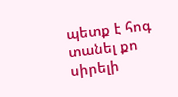պետք է հոգ տանել քո սիրելի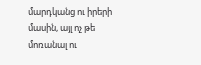մարդկանց ու իրերի մասին, այլ ոչ թե մոռանալ ու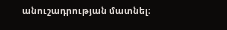անուշադրության մատնել։